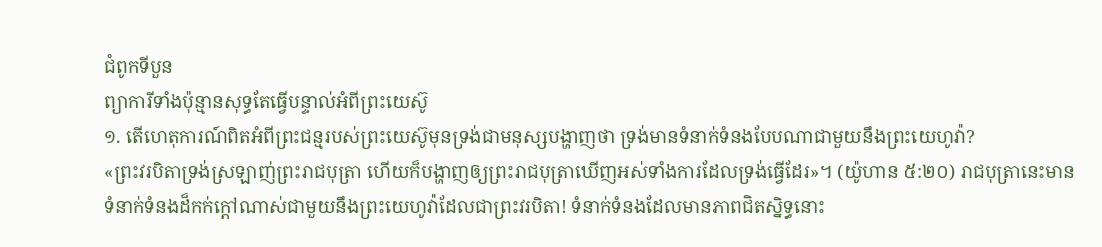ជំពូកទីបួន
ព្យាការីទាំងប៉ុន្មានសុទ្ធតែធ្វើបន្ទាល់អំពីព្រះយេស៊ូ
១. តើហេតុការណ៍ពិតអំពីព្រះជន្មរបស់ព្រះយេស៊ូមុនទ្រង់ជាមនុស្សបង្ហាញថា ទ្រង់មានទំនាក់ទំនងបែបណាជាមួយនឹងព្រះយេហូវ៉ា?
«ព្រះវរបិតាទ្រង់ស្រឡាញ់ព្រះរាជបុត្រា ហើយក៏បង្ហាញឲ្យព្រះរាជបុត្រាឃើញអស់ទាំងការដែលទ្រង់ធ្វើដែរ»។ (យ៉ូហាន ៥:២០) រាជបុត្រានេះមានទំនាក់ទំនងដ៏កក់ក្ដៅណាស់ជាមួយនឹងព្រះយេហូវ៉ាដែលជាព្រះវរបិតា! ទំនាក់ទំនងដែលមានភាពជិតស្និទ្ធនោះ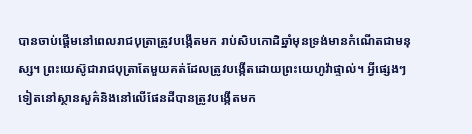បានចាប់ផ្ដើមនៅពេលរាជបុត្រាត្រូវបង្កើតមក រាប់សិបកោដិឆ្នាំមុនទ្រង់មានកំណើតជាមនុស្ស។ ព្រះយេស៊ូជារាជបុត្រាតែមួយគត់ដែលត្រូវបង្កើតដោយព្រះយេហូវ៉ាផ្ទាល់។ អ្វីផ្សេងៗទៀតនៅស្ថានសួគ៌និងនៅលើផែនដីបានត្រូវបង្កើតមក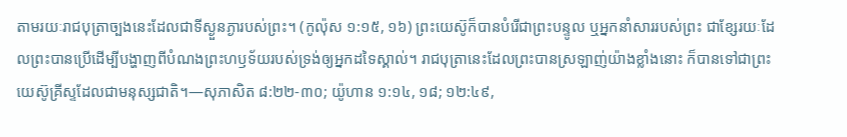តាមរយៈរាជបុត្រាច្បងនេះដែលជាទីស្ងួនភ្ងារបស់ព្រះ។ (កូល៉ុស ១:១៥, ១៦) ព្រះយេស៊ូក៏បានបំរើជាព្រះបន្ទូល ឬអ្នកនាំសាររបស់ព្រះ ជាខ្សែរយៈដែលព្រះបានប្រើដើម្បីបង្ហាញពីបំណងព្រះហឫទ័យរបស់ទ្រង់ឲ្យអ្នកដទៃស្គាល់។ រាជបុត្រានេះដែលព្រះបានស្រឡាញ់យ៉ាងខ្លាំងនោះ ក៏បានទៅជាព្រះយេស៊ូគ្រីស្ទដែលជាមនុស្សជាតិ។—សុភាសិត ៨:២២-៣០; យ៉ូហាន ១:១៤, ១៨; ១២:៤៩,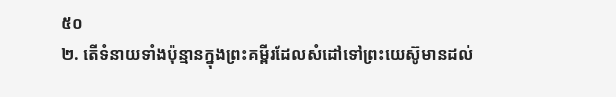៥០
២. តើទំនាយទាំងប៉ុន្មានក្នុងព្រះគម្ពីរដែលសំដៅទៅព្រះយេស៊ូមានដល់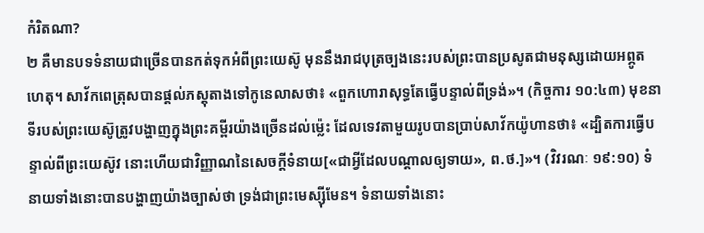កំរិតណា?
២ គឺមានបទទំនាយជាច្រើនបានកត់ទុកអំពីព្រះយេស៊ូ មុននឹងរាជបុត្រច្បងនេះរបស់ព្រះបានប្រសូតជាមនុស្សដោយអព្ភូតហេតុ។ សាវ័កពេត្រុសបានផ្ដល់ភស្តុតាងទៅកូនេលាសថា៖ «ពួកហោរាសុទ្ធតែធ្វើបន្ទាល់ពីទ្រង់»។ (កិច្ចការ ១០:៤៣) មុខនាទីរបស់ព្រះយេស៊ូត្រូវបង្ហាញក្នុងព្រះគម្ពីរយ៉ាងច្រើនដល់ម្ល៉េះ ដែលទេវតាមួយរូបបានប្រាប់សាវ័កយ៉ូហានថា៖ «ដ្បិតការធ្វើបន្ទាល់ពីព្រះយេស៊ូវ នោះហើយជាវិញ្ញាណនៃសេចក្ដីទំនាយ[«ជាអ្វីដែលបណ្ដាលឲ្យទាយ», ព.ថ.]»។ (វិវរណៈ ១៩:១០) ទំនាយទាំងនោះបានបង្ហាញយ៉ាងច្បាស់ថា ទ្រង់ជាព្រះមេស្ស៊ីមែន។ ទំនាយទាំងនោះ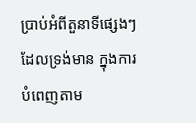ប្រាប់អំពីតួនាទីផ្សេងៗដែលទ្រង់មាន ក្នុងការបំពេញតាម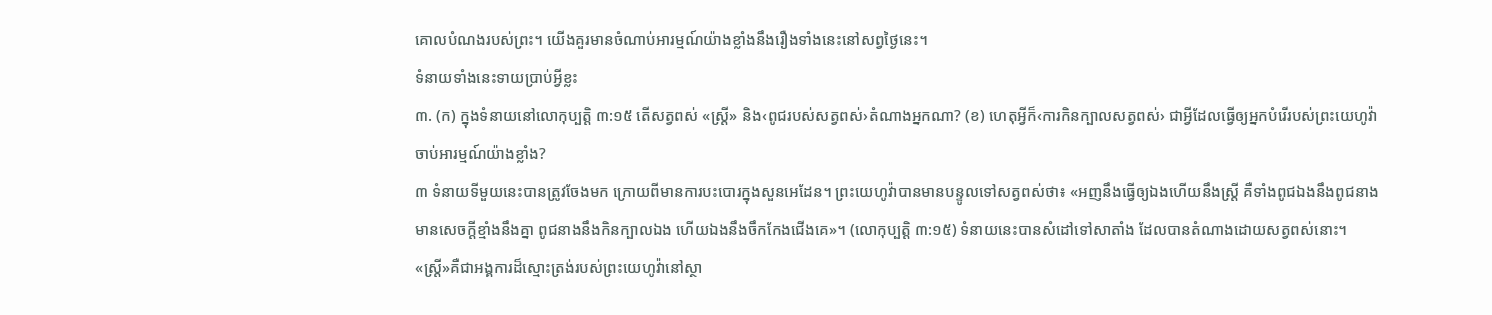គោលបំណងរបស់ព្រះ។ យើងគួរមានចំណាប់អារម្មណ៍យ៉ាងខ្លាំងនឹងរឿងទាំងនេះនៅសព្វថ្ងៃនេះ។
ទំនាយទាំងនេះទាយប្រាប់អ្វីខ្លះ
៣. (ក) ក្នុងទំនាយនៅលោកុប្បត្តិ ៣:១៥ តើសត្វពស់ «ស្ត្រី» និង‹ពូជរបស់សត្វពស់›តំណាងអ្នកណា? (ខ) ហេតុអ្វីក៏‹ការកិនក្បាលសត្វពស់› ជាអ្វីដែលធ្វើឲ្យអ្នកបំរើរបស់ព្រះយេហូវ៉ាចាប់អារម្មណ៍យ៉ាងខ្លាំង?
៣ ទំនាយទីមួយនេះបានត្រូវចែងមក ក្រោយពីមានការបះបោរក្នុងសួនអេដែន។ ព្រះយេហូវ៉ាបានមានបន្ទូលទៅសត្វពស់ថា៖ «អញនឹងធ្វើឲ្យឯងហើយនឹងស្ត្រី គឺទាំងពូជឯងនឹងពូជនាងមានសេចក្ដីខ្មាំងនឹងគ្នា ពូជនាងនឹងកិនក្បាលឯង ហើយឯងនឹងចឹកកែងជើងគេ»។ (លោកុប្បត្តិ ៣:១៥) ទំនាយនេះបានសំដៅទៅសាតាំង ដែលបានតំណាងដោយសត្វពស់នោះ។ «ស្ត្រី»គឺជាអង្គការដ៏ស្មោះត្រង់របស់ព្រះយេហូវ៉ានៅស្ថា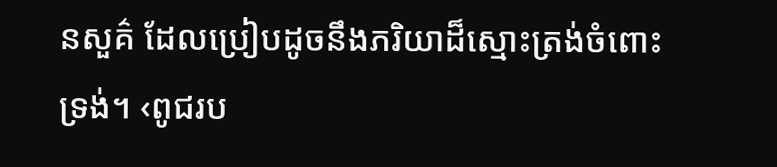នសួគ៌ ដែលប្រៀបដូចនឹងភរិយាដ៏ស្មោះត្រង់ចំពោះទ្រង់។ ‹ពូជរប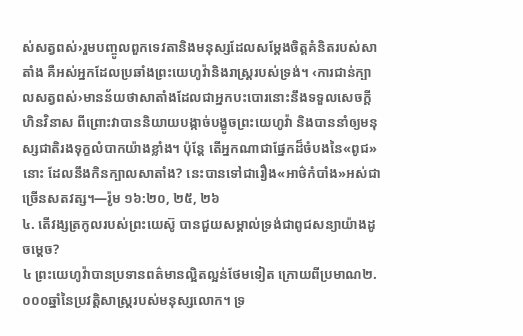ស់សត្វពស់›រួមបញ្ចូលពួកទេវតានិងមនុស្សដែលសម្ដែងចិត្តគំនិតរបស់សាតាំង គឺអស់អ្នកដែលប្រឆាំងព្រះយេហូវ៉ានិងរាស្ត្ររបស់ទ្រង់។ ‹ការជាន់ក្បាលសត្វពស់›មានន័យថាសាតាំងដែលជាអ្នកបះបោរនោះនឹងទទួលសេចក្ដីហិនវិនាស ពីព្រោះវាបាននិយាយបង្កាច់បង្ខូចព្រះយេហូវ៉ា និងបាននាំឲ្យមនុស្សជាតិរងទុក្ខលំបាកយ៉ាងខ្លាំង។ ប៉ុន្តែ តើអ្នកណាជាផ្នែកដ៏ចំបងនៃ«ពូជ»នោះ ដែលនឹងកិនក្បាលសាតាំង? នេះបានទៅជារឿង«អាថ៌កំបាំង»អស់ជាច្រើនសតវត្ស។—រ៉ូម ១៦:២០, ២៥, ២៦
៤. តើវង្សត្រកូលរបស់ព្រះយេស៊ូ បានជួយសម្គាល់ទ្រង់ជាពូជសន្យាយ៉ាងដូចម្ដេច?
៤ ព្រះយេហូវ៉ាបានប្រទានពត៌មានល្អិតល្អន់ថែមទៀត ក្រោយពីប្រមាណ២.០០០ឆ្នាំនៃប្រវត្ដិសាស្ត្ររបស់មនុស្សលោក។ ទ្រ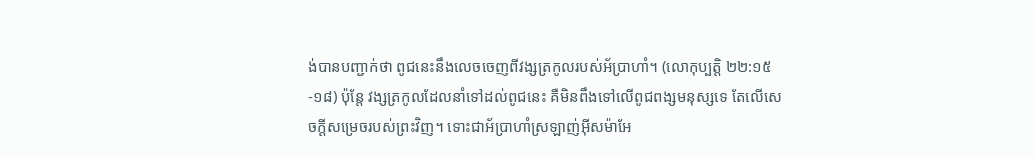ង់បានបញ្ជាក់ថា ពូជនេះនឹងលេចចេញពីវង្សត្រកូលរបស់អ័ប្រាហាំ។ (លោកុប្បត្តិ ២២:១៥-១៨) ប៉ុន្តែ វង្សត្រកូលដែលនាំទៅដល់ពូជនេះ គឺមិនពឹងទៅលើពូជពង្សមនុស្សទេ តែលើសេចក្ដីសម្រេចរបស់ព្រះវិញ។ ទោះជាអ័ប្រាហាំស្រឡាញ់អ៊ីសម៉ាអែ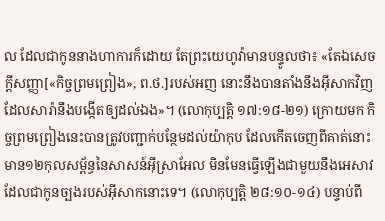ល ដែលជាកូននាងហាការក៏ដោយ តែព្រះយេហូវ៉ាមានបន្ទូលថា៖ «តែឯសេចក្ដីសញ្ញា[«កិច្ចព្រមព្រៀង», ព.ថ.]របស់អញ នោះនឹងបានតាំងនឹងអ៊ីសាកវិញ ដែលសារ៉ានឹងបង្កើតឲ្យដល់ឯង»។ (លោកុប្បត្តិ ១៧:១៨-២១) ក្រោយមក កិច្ចព្រមព្រៀងនេះបានត្រូវបញ្ជាក់បន្ថែមដល់យ៉ាកុប ដែលកើតចេញពីគាត់នោះមាន១២កុលសម្ព័ន្ធនៃសាសន៍អ៊ីស្រាអែល មិនមែនធ្វើឡើងជាមួយនឹងអេសាវដែលជាកូនច្បងរបស់អ៊ីសាកនោះទេ។ (លោកុប្បត្តិ ២៨:១០-១៤) បន្ទាប់ពី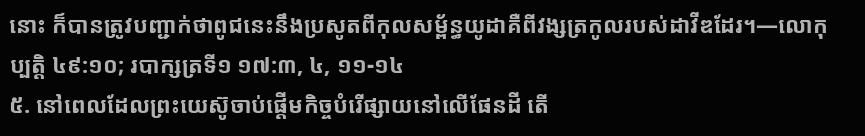នោះ ក៏បានត្រូវបញ្ជាក់ថាពូជនេះនឹងប្រសូតពីកុលសម្ព័ន្ធយូដាគឺពីវង្សត្រកូលរបស់ដាវីឌដែរ។—លោកុប្បត្តិ ៤៩:១០; របាក្សត្រទី១ ១៧:៣, ៤, ១១-១៤
៥. នៅពេលដែលព្រះយេស៊ូចាប់ផ្ដើមកិច្ចបំរើផ្សាយនៅលើផែនដី តើ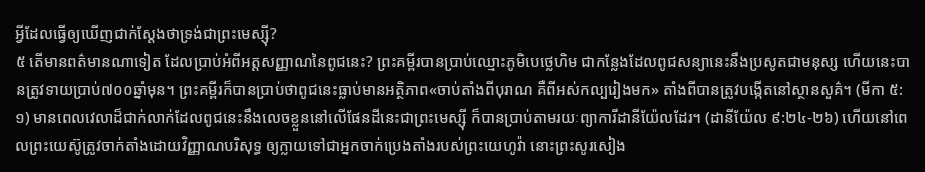អ្វីដែលធ្វើឲ្យឃើញជាក់ស្តែងថាទ្រង់ជាព្រះមេស្ស៊ី?
៥ តើមានពត៌មានណាទៀត ដែលប្រាប់អំពីអត្តសញ្ញាណនៃពូជនេះ? ព្រះគម្ពីរបានប្រាប់ឈ្មោះភូមិបេថ្លេហិម ជាកន្លែងដែលពូជសន្យានេះនឹងប្រសូតជាមនុស្ស ហើយនេះបានត្រូវទាយប្រាប់៧០០ឆ្នាំមុន។ ព្រះគម្ពីរក៏បានប្រាប់ថាពូជនេះធ្លាប់មានអត្ថិភាព«ចាប់តាំងពីបុរាណ គឺពីអស់កល្បរៀងមក» តាំងពីបានត្រូវបង្កើតនៅស្ថានសួគ៌។ (មីកា ៥:១) មានពេលវេលាដ៏ជាក់លាក់ដែលពូជនេះនឹងលេចខ្លួននៅលើផែនដីនេះជាព្រះមេស្ស៊ី ក៏បានប្រាប់តាមរយៈព្យាការីដានីយ៉ែលដែរ។ (ដានីយ៉ែល ៩:២៤-២៦) ហើយនៅពេលព្រះយេស៊ូត្រូវចាក់តាំងដោយវិញ្ញាណបរិសុទ្ធ ឲ្យក្លាយទៅជាអ្នកចាក់ប្រេងតាំងរបស់ព្រះយេហូវ៉ា នោះព្រះសូរសៀង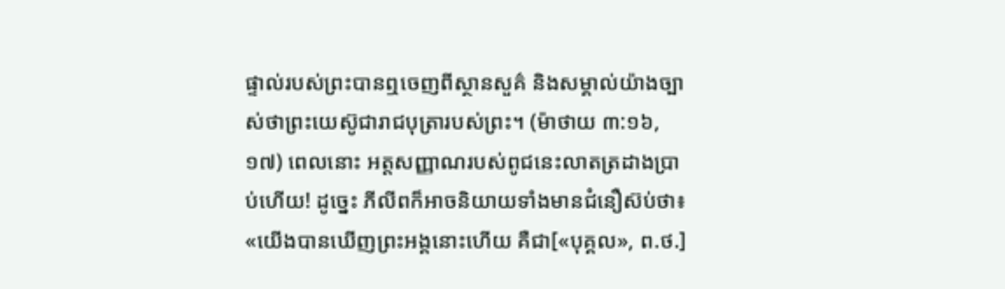ផ្ទាល់របស់ព្រះបានឮចេញពីស្ថានសួគ៌ និងសម្គាល់យ៉ាងច្បាស់ថាព្រះយេស៊ូជារាជបុត្រារបស់ព្រះ។ (ម៉ាថាយ ៣:១៦, ១៧) ពេលនោះ អត្តសញ្ញាណរបស់ពូជនេះលាតត្រដាងប្រាប់ហើយ! ដូច្នេះ ភីលីពក៏អាចនិយាយទាំងមានជំនឿស៊ប់ថា៖ «យើងបានឃើញព្រះអង្គនោះហើយ គឺជា[«បុគ្គល», ព.ថ.]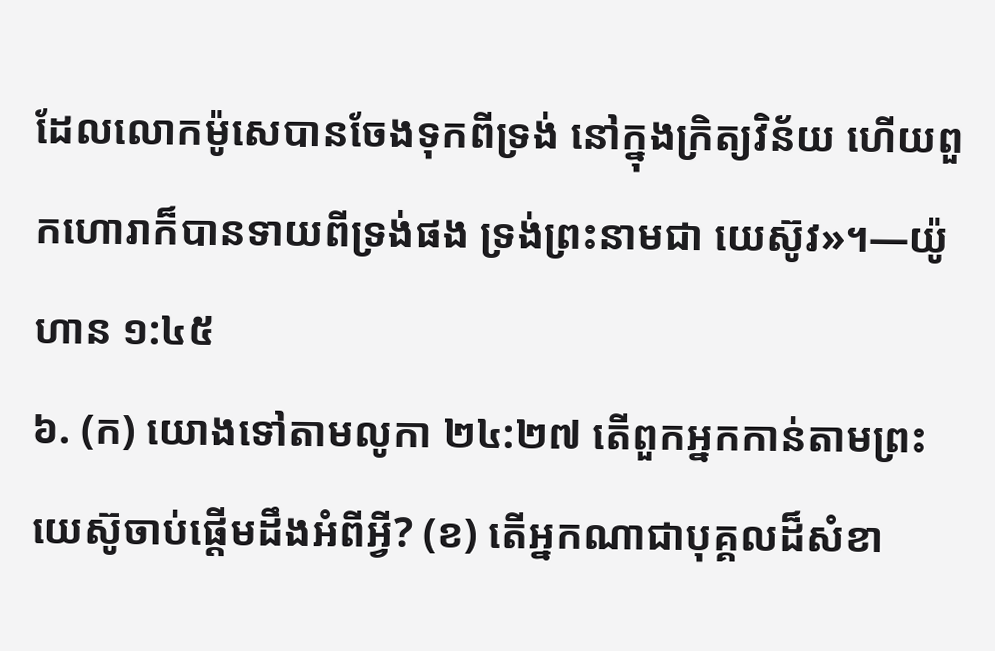ដែលលោកម៉ូសេបានចែងទុកពីទ្រង់ នៅក្នុងក្រិត្យវិន័យ ហើយពួកហោរាក៏បានទាយពីទ្រង់ផង ទ្រង់ព្រះនាមជា យេស៊ូវ»។—យ៉ូហាន ១:៤៥
៦. (ក) យោងទៅតាមលូកា ២៤:២៧ តើពួកអ្នកកាន់តាមព្រះយេស៊ូចាប់ផ្ដើមដឹងអំពីអ្វី? (ខ) តើអ្នកណាជាបុគ្គលដ៏សំខា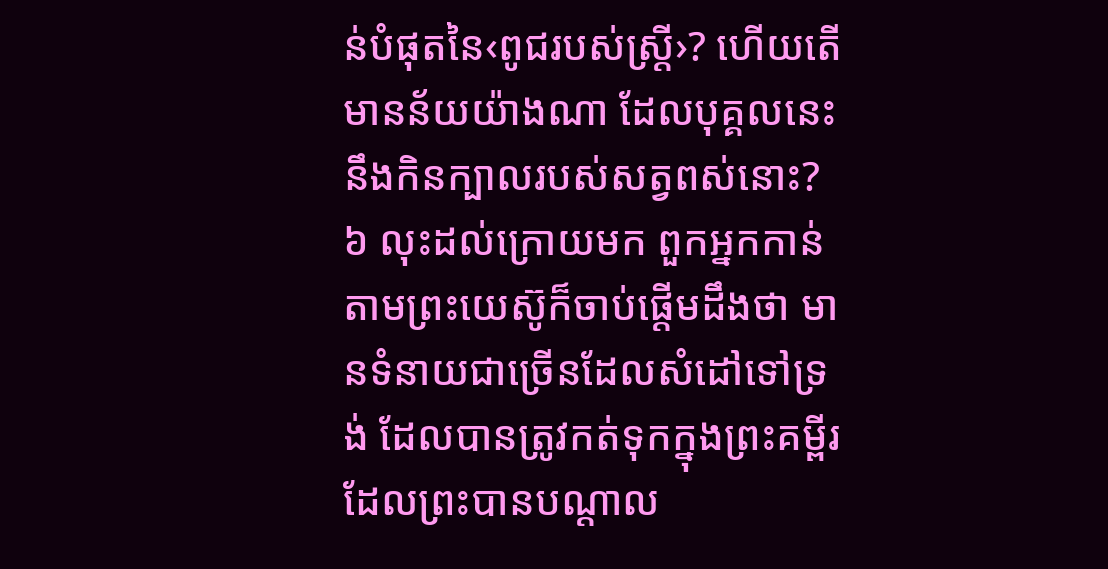ន់បំផុតនៃ‹ពូជរបស់ស្ត្រី›? ហើយតើមានន័យយ៉ាងណា ដែលបុគ្គលនេះនឹងកិនក្បាលរបស់សត្វពស់នោះ?
៦ លុះដល់ក្រោយមក ពួកអ្នកកាន់តាមព្រះយេស៊ូក៏ចាប់ផ្ដើមដឹងថា មានទំនាយជាច្រើនដែលសំដៅទៅទ្រង់ ដែលបានត្រូវកត់ទុកក្នុងព្រះគម្ពីរដែលព្រះបានបណ្ដាល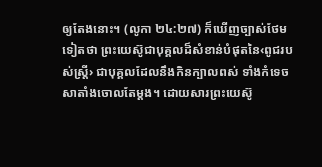ឲ្យតែងនោះ។ (លូកា ២៤:២៧) ក៏ឃើញច្បាស់ថែមទៀតថា ព្រះយេស៊ូជាបុគ្គលដ៏សំខាន់បំផុតនៃ‹ពូជរបស់ស្ត្រី› ជាបុគ្គលដែលនឹងកិនក្បាលពស់ ទាំងកំទេចសាតាំងចោលតែម្ដង។ ដោយសារព្រះយេស៊ូ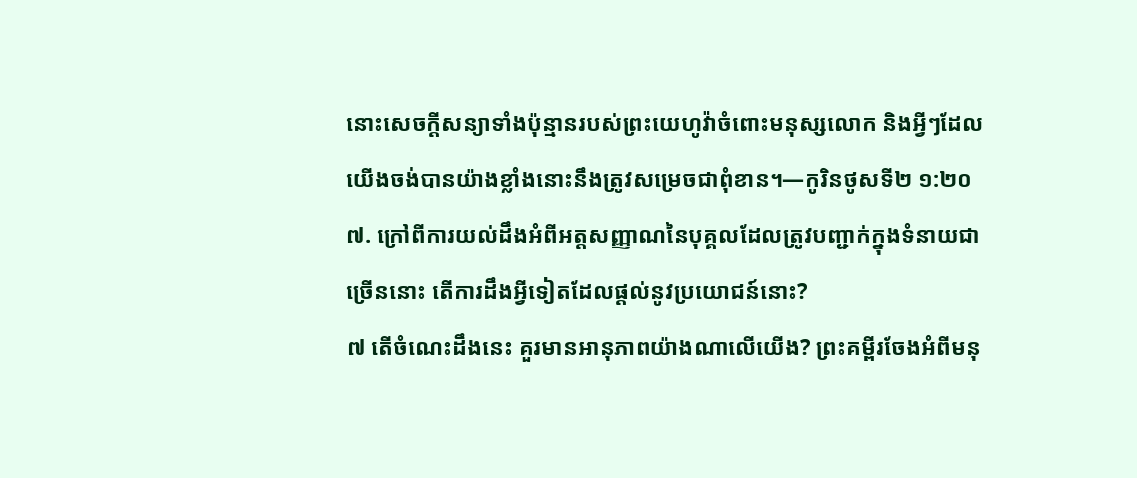នោះសេចក្ដីសន្យាទាំងប៉ុន្មានរបស់ព្រះយេហូវ៉ាចំពោះមនុស្សលោក និងអ្វីៗដែលយើងចង់បានយ៉ាងខ្លាំងនោះនឹងត្រូវសម្រេចជាពុំខាន។—កូរិនថូសទី២ ១:២០
៧. ក្រៅពីការយល់ដឹងអំពីអត្តសញ្ញាណនៃបុគ្គលដែលត្រូវបញ្ជាក់ក្នុងទំនាយជាច្រើននោះ តើការដឹងអ្វីទៀតដែលផ្ដល់នូវប្រយោជន៍នោះ?
៧ តើចំណេះដឹងនេះ គួរមានអានុភាពយ៉ាងណាលើយើង? ព្រះគម្ពីរចែងអំពីមនុ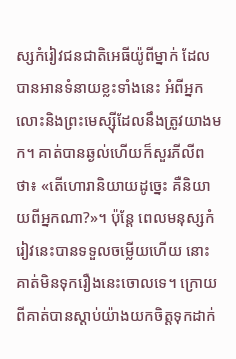ស្សកំរៀវជនជាតិអេធីយ៉ូពីម្នាក់ ដែលបានអានទំនាយខ្លះទាំងនេះ អំពីអ្នកលោះនិងព្រះមេស្ស៊ីដែលនឹងត្រូវយាងមក។ គាត់បានឆ្ងល់ហើយក៏សួរភីលីពថា៖ «តើហោរានិយាយដូច្នេះ គឺនិយាយពីអ្នកណា?»។ ប៉ុន្តែ ពេលមនុស្សកំរៀវនេះបានទទួលចម្លើយហើយ នោះគាត់មិនទុករឿងនេះចោលទេ។ ក្រោយពីគាត់បានស្ដាប់យ៉ាងយកចិត្តទុកដាក់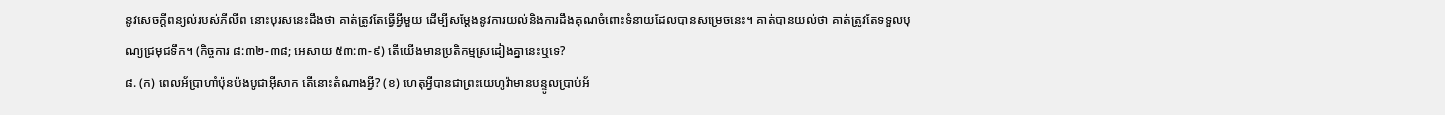នូវសេចក្ដីពន្យល់របស់ភីលីព នោះបុរសនេះដឹងថា គាត់ត្រូវតែធ្វើអ្វីមួយ ដើម្បីសម្ដែងនូវការយល់និងការដឹងគុណចំពោះទំនាយដែលបានសម្រេចនេះ។ គាត់បានយល់ថា គាត់ត្រូវតែទទួលបុណ្យជ្រមុជទឹក។ (កិច្ចការ ៨:៣២-៣៨; អេសាយ ៥៣:៣-៩) តើយើងមានប្រតិកម្មស្រដៀងគ្នានេះឬទេ?
៨. (ក) ពេលអ័ប្រាហាំប៉ុនប៉ងបូជាអ៊ីសាក តើនោះតំណាងអ្វី? (ខ) ហេតុអ្វីបានជាព្រះយេហូវ៉ាមានបន្ទូលប្រាប់អ័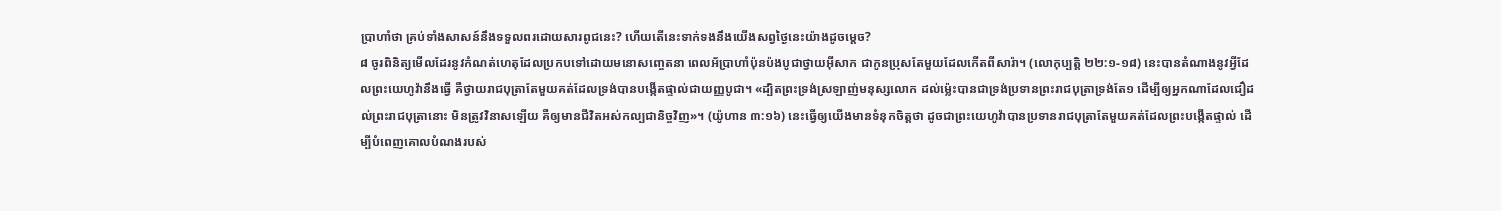ប្រាហាំថា គ្រប់ទាំងសាសន៍នឹងទទួលពរដោយសារពូជនេះ? ហើយតើនេះទាក់ទងនឹងយើងសព្វថ្ងៃនេះយ៉ាងដូចម្ដេច?
៨ ចូរពិនិត្យមើលដែរនូវកំណត់ហេតុដែលប្រកបទៅដោយមនោសញ្ចេតនា ពេលអ័ប្រាហាំប៉ុនប៉ងបូជាថ្វាយអ៊ីសាក ជាកូនប្រុសតែមួយដែលកើតពីសារ៉ា។ (លោកុប្បត្តិ ២២:១-១៨) នេះបានតំណាងនូវអ្វីដែលព្រះយេហូវ៉ានឹងធ្វើ គឺថ្វាយរាជបុត្រាតែមួយគត់ដែលទ្រង់បានបង្កើតផ្ទាល់ជាយញ្ញបូជា។ «ដ្បិតព្រះទ្រង់ស្រឡាញ់មនុស្សលោក ដល់ម្ល៉េះបានជាទ្រង់ប្រទានព្រះរាជបុត្រាទ្រង់តែ១ ដើម្បីឲ្យអ្នកណាដែលជឿដល់ព្រះរាជបុត្រានោះ មិនត្រូវវិនាសឡើយ គឺឲ្យមានជីវិតអស់កល្បជានិច្ចវិញ»។ (យ៉ូហាន ៣:១៦) នេះធ្វើឲ្យយើងមានទំនុកចិត្តថា ដូចជាព្រះយេហូវ៉ាបានប្រទានរាជបុត្រាតែមួយគត់ដែលព្រះបង្កើតផ្ទាល់ ដើម្បីបំពេញគោលបំណងរបស់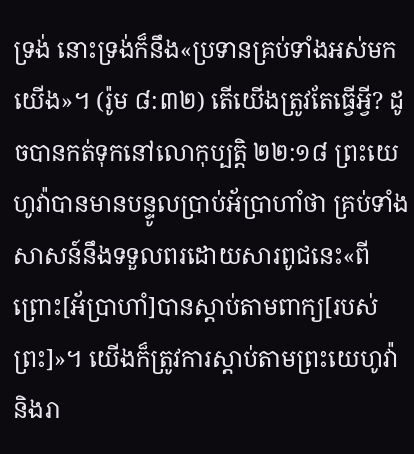ទ្រង់ នោះទ្រង់ក៏នឹង«ប្រទានគ្រប់ទាំងអស់មកយើង»។ (រ៉ូម ៨:៣២) តើយើងត្រូវតែធ្វើអ្វី? ដូចបានកត់ទុកនៅលោកុប្បត្តិ ២២:១៨ ព្រះយេហូវ៉ាបានមានបន្ទូលប្រាប់អ័ប្រាហាំថា គ្រប់ទាំងសាសន៍នឹងទទួលពរដោយសារពូជនេះ«ពីព្រោះ[អ័ប្រាហាំ]បានស្ដាប់តាមពាក្យ[របស់ព្រះ]»។ យើងក៏ត្រូវការស្ដាប់តាមព្រះយេហូវ៉ានិងរា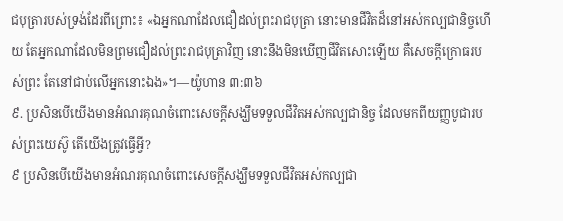ជបុត្រារបស់ទ្រង់ដែរពីព្រោះ៖ «ឯអ្នកណាដែលជឿដល់ព្រះរាជបុត្រា នោះមានជីវិតដ៏នៅអស់កល្បជានិច្ចហើយ តែអ្នកណាដែលមិនព្រមជឿដល់ព្រះរាជបុត្រាវិញ នោះនឹងមិនឃើញជីវិតសោះឡើយ គឺសេចក្ដីក្រោធរបស់ព្រះ តែនៅជាប់លើអ្នកនោះឯង»។—យ៉ូហាន ៣:៣៦
៩. ប្រសិនបើយើងមានអំណរគុណចំពោះសេចក្ដីសង្ឃឹមទទួលជីវិតអស់កល្បជានិច្ច ដែលមកពីយញ្ញបូជារបស់ព្រះយេស៊ូ តើយើងត្រូវធ្វើអ្វី?
៩ ប្រសិនបើយើងមានអំណរគុណចំពោះសេចក្ដីសង្ឃឹមទទួលជីវិតអស់កល្បជា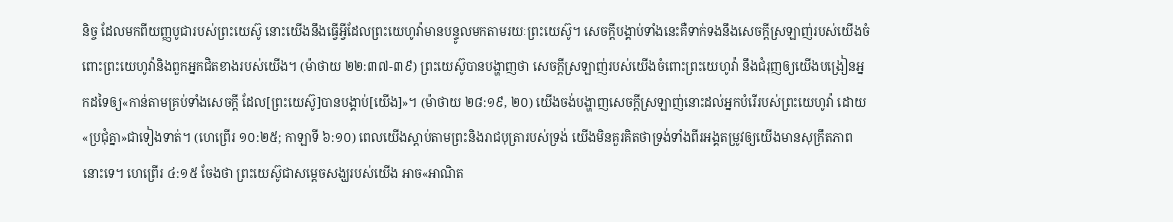និច្ច ដែលមកពីយញ្ញបូជារបស់ព្រះយេស៊ូ នោះយើងនឹងធ្វើអ្វីដែលព្រះយេហូវ៉ាមានបន្ទូលមកតាមរយៈព្រះយេស៊ូ។ សេចក្ដីបង្គាប់ទាំងនេះគឺទាក់ទងនឹងសេចក្ដីស្រឡាញ់របស់យើងចំពោះព្រះយេហូវ៉ានិងពួកអ្នកជិតខាងរបស់យើង។ (ម៉ាថាយ ២២:៣៧-៣៩) ព្រះយេស៊ូបានបង្ហាញថា សេចក្ដីស្រឡាញ់របស់យើងចំពោះព្រះយេហូវ៉ា នឹងជំរុញឲ្យយើងបង្រៀនអ្នកដទៃឲ្យ«កាន់តាមគ្រប់ទាំងសេចក្ដី ដែល[ព្រះយេស៊ូ]បានបង្គាប់[យើង]»។ (ម៉ាថាយ ២៨:១៩, ២០) យើងចង់បង្ហាញសេចក្ដីស្រឡាញ់នោះដល់អ្នកបំរើរបស់ព្រះយេហូវ៉ា ដោយ«ប្រជុំគ្នា»ជាទៀងទាត់។ (ហេព្រើរ ១០:២៥; កាឡាទី ៦:១០) ពេលយើងស្ដាប់តាមព្រះនិងរាជបុត្រារបស់ទ្រង់ យើងមិនគួរគិតថាទ្រង់ទាំងពីរអង្គតម្រូវឲ្យយើងមានសុក្រឹតភាពនោះទេ។ ហេព្រើរ ៤:១៥ ចែងថា ព្រះយេស៊ូជាសម្ដេចសង្ឃរបស់យើង អាច«អាណិត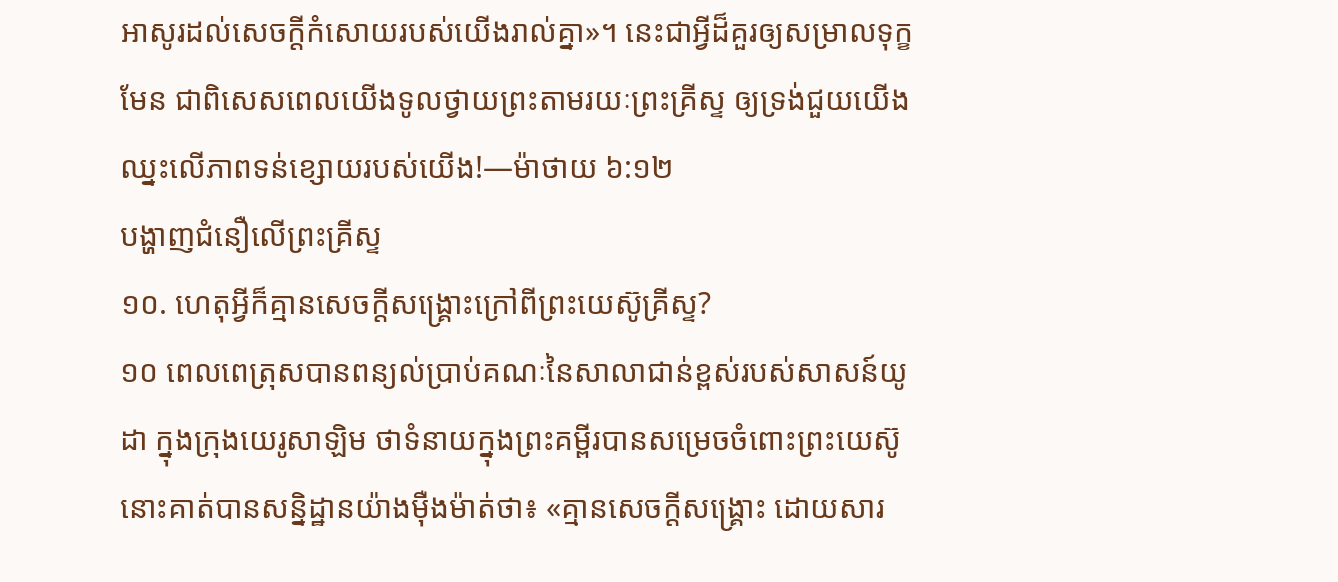អាសូរដល់សេចក្ដីកំសោយរបស់យើងរាល់គ្នា»។ នេះជាអ្វីដ៏គួរឲ្យសម្រាលទុក្ខមែន ជាពិសេសពេលយើងទូលថ្វាយព្រះតាមរយៈព្រះគ្រីស្ទ ឲ្យទ្រង់ជួយយើងឈ្នះលើភាពទន់ខ្សោយរបស់យើង!—ម៉ាថាយ ៦:១២
បង្ហាញជំនឿលើព្រះគ្រីស្ទ
១០. ហេតុអ្វីក៏គ្មានសេចក្ដីសង្គ្រោះក្រៅពីព្រះយេស៊ូគ្រីស្ទ?
១០ ពេលពេត្រុសបានពន្យល់ប្រាប់គណៈនៃសាលាជាន់ខ្ពស់របស់សាសន៍យូដា ក្នុងក្រុងយេរូសាឡិម ថាទំនាយក្នុងព្រះគម្ពីរបានសម្រេចចំពោះព្រះយេស៊ូ នោះគាត់បានសន្និដ្ឋានយ៉ាងម៉ឺងម៉ាត់ថា៖ «គ្មានសេចក្ដីសង្គ្រោះ ដោយសារ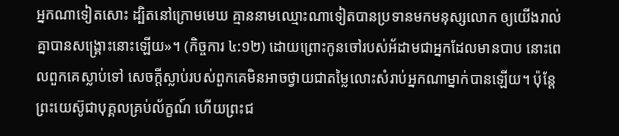អ្នកណាទៀតសោះ ដ្បិតនៅក្រោមមេឃ គ្មាននាមឈ្មោះណាទៀតបានប្រទានមកមនុស្សលោក ឲ្យយើងរាល់គ្នាបានសង្គ្រោះនោះឡើយ»។ (កិច្ចការ ៤:១២) ដោយព្រោះកូនចៅរបស់អ័ដាមជាអ្នកដែលមានបាប នោះពេលពួកគេស្លាប់ទៅ សេចក្ដីស្លាប់របស់ពួកគេមិនអាចថ្វាយជាតម្លៃលោះសំរាប់អ្នកណាម្នាក់បានឡើយ។ ប៉ុន្តែ ព្រះយេស៊ូជាបុគ្គលគ្រប់ល័ក្ខណ៍ ហើយព្រះជ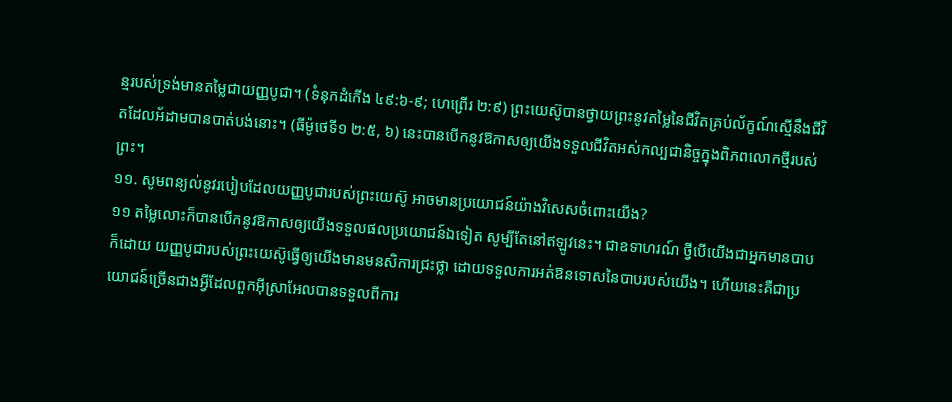ន្មរបស់ទ្រង់មានតម្លៃជាយញ្ញបូជា។ (ទំនុកដំកើង ៤៩:៦-៩; ហេព្រើរ ២:៩) ព្រះយេស៊ូបានថ្វាយព្រះនូវតម្លៃនៃជីវិតគ្រប់ល័ក្ខណ៍ស្មើនឹងជីវិតដែលអ័ដាមបានបាត់បង់នោះ។ (ធីម៉ូថេទី១ ២:៥, ៦) នេះបានបើកនូវឱកាសឲ្យយើងទទួលជីវិតអស់កល្បជានិច្ចក្នុងពិភពលោកថ្មីរបស់ព្រះ។
១១. សូមពន្យល់នូវរបៀបដែលយញ្ញបូជារបស់ព្រះយេស៊ូ អាចមានប្រយោជន៍យ៉ាងវិសេសចំពោះយើង?
១១ តម្លៃលោះក៏បានបើកនូវឱកាសឲ្យយើងទទួលផលប្រយោជន៍ឯទៀត សូម្បីតែនៅឥឡូវនេះ។ ជាឧទាហរណ៍ ថ្វីបើយើងជាអ្នកមានបាបក៏ដោយ យញ្ញបូជារបស់ព្រះយេស៊ូធ្វើឲ្យយើងមានមនសិការជ្រះថ្លា ដោយទទួលការអត់ឱនទោសនៃបាបរបស់យើង។ ហើយនេះគឺជាប្រយោជន៍ច្រើនជាងអ្វីដែលពួកអ៊ីស្រាអែលបានទទួលពីការ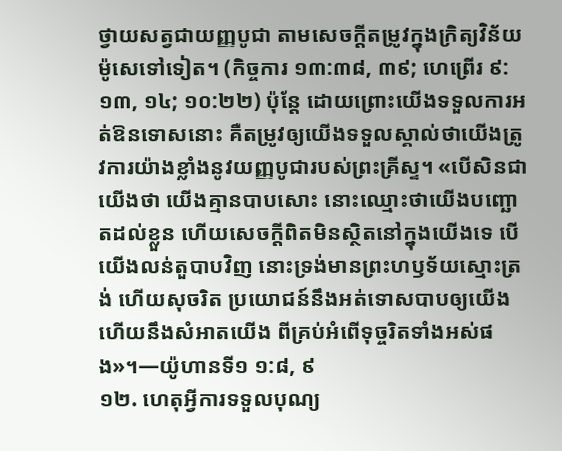ថ្វាយសត្វជាយញ្ញបូជា តាមសេចក្ដីតម្រូវក្នុងក្រិត្យវិន័យម៉ូសេទៅទៀត។ (កិច្ចការ ១៣:៣៨, ៣៩; ហេព្រើរ ៩:១៣, ១៤; ១០:២២) ប៉ុន្តែ ដោយព្រោះយើងទទួលការអត់ឱនទោសនោះ គឺតម្រូវឲ្យយើងទទួលស្គាល់ថាយើងត្រូវការយ៉ាងខ្លាំងនូវយញ្ញបូជារបស់ព្រះគ្រីស្ទ។ «បើសិនជាយើងថា យើងគ្មានបាបសោះ នោះឈ្មោះថាយើងបញ្ឆោតដល់ខ្លួន ហើយសេចក្ដីពិតមិនស្ថិតនៅក្នុងយើងទេ បើយើងលន់តួបាបវិញ នោះទ្រង់មានព្រះហឫទ័យស្មោះត្រង់ ហើយសុចរិត ប្រយោជន៍នឹងអត់ទោសបាបឲ្យយើង ហើយនឹងសំអាតយើង ពីគ្រប់អំពើទុច្ចរិតទាំងអស់ផង»។—យ៉ូហានទី១ ១:៨, ៩
១២. ហេតុអ្វីការទទួលបុណ្យ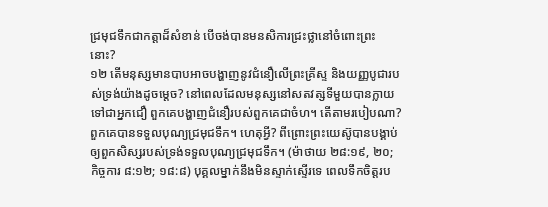ជ្រមុជទឹកជាកត្ដាដ៏សំខាន់ បើចង់បានមនសិការជ្រះថ្លានៅចំពោះព្រះនោះ?
១២ តើមនុស្សមានបាបអាចបង្ហាញនូវជំនឿលើព្រះគ្រីស្ទ និងយញ្ញបូជារបស់ទ្រង់យ៉ាងដូចម្ដេច? នៅពេលដែលមនុស្សនៅសតវត្សទីមួយបានក្លាយទៅជាអ្នកជឿ ពួកគេបង្ហាញជំនឿរបស់ពួកគេជាចំហ។ តើតាមរបៀបណា? ពួកគេបានទទួលបុណ្យជ្រមុជទឹក។ ហេតុអ្វី? ពីព្រោះព្រះយេស៊ូបានបង្គាប់ឲ្យពួកសិស្សរបស់ទ្រង់ទទួលបុណ្យជ្រមុជទឹក។ (ម៉ាថាយ ២៨:១៩, ២០; កិច្ចការ ៨:១២; ១៨:៨) បុគ្គលម្នាក់នឹងមិនស្ទាក់ស្ទើរទេ ពេលទឹកចិត្តរប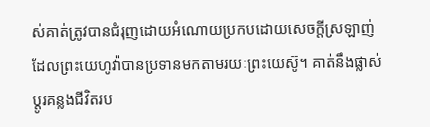ស់គាត់ត្រូវបានជំរុញដោយអំណោយប្រកបដោយសេចក្ដីស្រឡាញ់ ដែលព្រះយេហូវ៉ាបានប្រទានមកតាមរយៈព្រះយេស៊ូ។ គាត់នឹងផ្លាស់ប្ដូរគន្លងជីវិតរប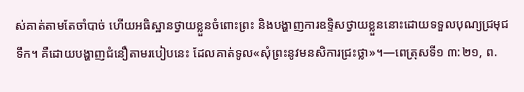ស់គាត់តាមតែចាំបាច់ ហើយអធិស្ឋានថ្វាយខ្លួនចំពោះព្រះ និងបង្ហាញការឧទ្ទិសថ្វាយខ្លួននោះដោយទទួលបុណ្យជ្រមុជទឹក។ គឺដោយបង្ហាញជំនឿតាមរបៀបនេះ ដែលគាត់ទូល«សុំព្រះនូវមនសិការជ្រះថ្លា»។—ពេត្រុសទី១ ៣:២១, ព.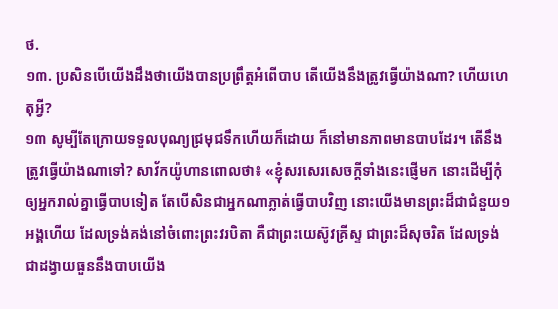ថ.
១៣. ប្រសិនបើយើងដឹងថាយើងបានប្រព្រឹត្តអំពើបាប តើយើងនឹងត្រូវធ្វើយ៉ាងណា? ហើយហេតុអ្វី?
១៣ សូម្បីតែក្រោយទទួលបុណ្យជ្រមុជទឹកហើយក៏ដោយ ក៏នៅមានភាពមានបាបដែរ។ តើនឹងត្រូវធ្វើយ៉ាងណាទៅ? សាវ័កយ៉ូហានពោលថា៖ «ខ្ញុំសរសេរសេចក្ដីទាំងនេះផ្ញើមក នោះដើម្បីកុំឲ្យអ្នករាល់គ្នាធ្វើបាបទៀត តែបើសិនជាអ្នកណាភ្លាត់ធ្វើបាបវិញ នោះយើងមានព្រះដ៏ជាជំនួយ១អង្គហើយ ដែលទ្រង់គង់នៅចំពោះព្រះវរបិតា គឺជាព្រះយេស៊ូវគ្រីស្ទ ជាព្រះដ៏សុចរិត ដែលទ្រង់ជាដង្វាយធួននឹងបាបយើង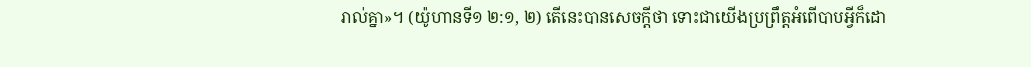រាល់គ្នា»។ (យ៉ូហានទី១ ២:១, ២) តើនេះបានសេចក្ដីថា ទោះជាយើងប្រព្រឹត្តអំពើបាបអ្វីក៏ដោ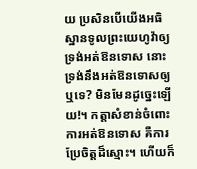យ ប្រសិនបើយើងអធិស្ឋានទូលព្រះយេហូវ៉ាឲ្យទ្រង់អត់ឱនទោស នោះទ្រង់នឹងអត់ឱនទោសឲ្យឬទេ? មិនមែនដូច្នេះឡើយ!។ កត្ដាសំខាន់ចំពោះការអត់ឱនទោស គឺការប្រែចិត្តដ៏ស្មោះ។ ហើយក៏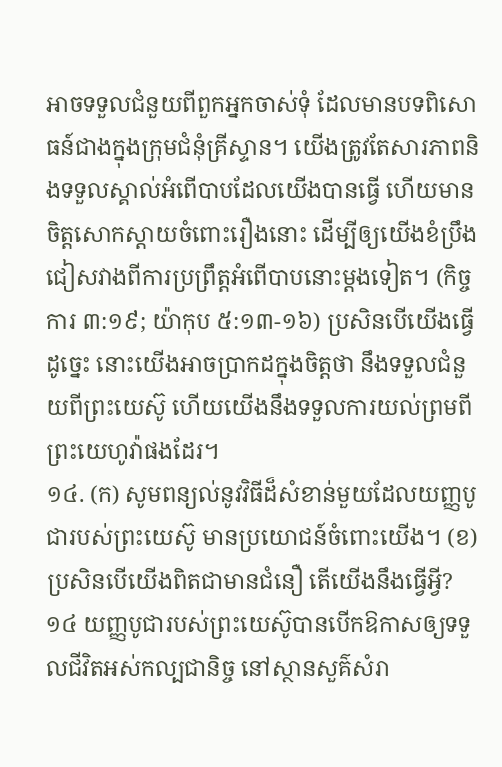អាចទទួលជំនួយពីពួកអ្នកចាស់ទុំ ដែលមានបទពិសោធន៍ជាងក្នុងក្រុមជំនុំគ្រីស្ទាន។ យើងត្រូវតែសារភាពនិងទទួលស្គាល់អំពើបាបដែលយើងបានធ្វើ ហើយមានចិត្តសោកស្ដាយចំពោះរឿងនោះ ដើម្បីឲ្យយើងខំប្រឹងជៀសវាងពីការប្រព្រឹត្តអំពើបាបនោះម្ដងទៀត។ (កិច្ចការ ៣:១៩; យ៉ាកុប ៥:១៣-១៦) ប្រសិនបើយើងធ្វើដូច្នេះ នោះយើងអាចប្រាកដក្នុងចិត្តថា នឹងទទួលជំនួយពីព្រះយេស៊ូ ហើយយើងនឹងទទួលការយល់ព្រមពីព្រះយេហូវ៉ាផងដែរ។
១៤. (ក) សូមពន្យល់នូវវិធីដ៏សំខាន់មួយដែលយញ្ញបូជារបស់ព្រះយេស៊ូ មានប្រយោជន៍ចំពោះយើង។ (ខ) ប្រសិនបើយើងពិតជាមានជំនឿ តើយើងនឹងធ្វើអ្វី?
១៤ យញ្ញបូជារបស់ព្រះយេស៊ូបានបើកឱកាសឲ្យទទួលជីវិតអស់កល្បជានិច្ច នៅស្ថានសួគ៌សំរា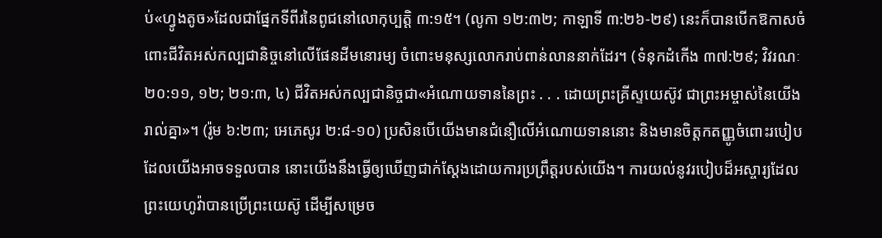ប់«ហ្វូងតូច»ដែលជាផ្នែកទីពីរនៃពូជនៅលោកុប្បត្តិ ៣:១៥។ (លូកា ១២:៣២; កាឡាទី ៣:២៦-២៩) នេះក៏បានបើកឱកាសចំពោះជីវិតអស់កល្បជានិច្ចនៅលើផែនដីមនោរម្យ ចំពោះមនុស្សលោករាប់ពាន់លាននាក់ដែរ។ (ទំនុកដំកើង ៣៧:២៩; វិវរណៈ ២០:១១, ១២; ២១:៣, ៤) ជីវិតអស់កល្បជានិច្ចជា«អំណោយទាននៃព្រះ . . . ដោយព្រះគ្រីស្ទយេស៊ូវ ជាព្រះអម្ចាស់នៃយើងរាល់គ្នា»។ (រ៉ូម ៦:២៣; អេភេសូរ ២:៨-១០) ប្រសិនបើយើងមានជំនឿលើអំណោយទាននោះ និងមានចិត្តកតញ្ញូចំពោះរបៀបដែលយើងអាចទទួលបាន នោះយើងនឹងធ្វើឲ្យឃើញជាក់ស្តែងដោយការប្រព្រឹត្តរបស់យើង។ ការយល់នូវរបៀបដ៏អស្ចារ្យដែលព្រះយេហូវ៉ាបានប្រើព្រះយេស៊ូ ដើម្បីសម្រេច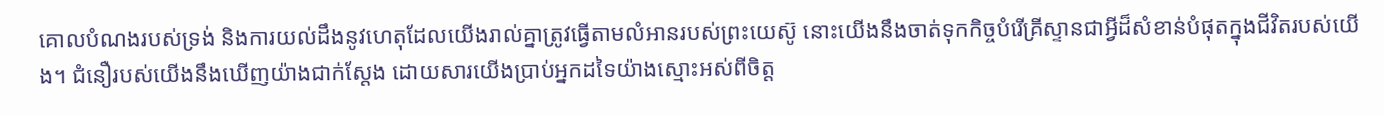គោលបំណងរបស់ទ្រង់ និងការយល់ដឹងនូវហេតុដែលយើងរាល់គ្នាត្រូវធ្វើតាមលំអានរបស់ព្រះយេស៊ូ នោះយើងនឹងចាត់ទុកកិច្ចបំរើគ្រីស្ទានជាអ្វីដ៏សំខាន់បំផុតក្នុងជីវិតរបស់យើង។ ជំនឿរបស់យើងនឹងឃើញយ៉ាងជាក់ស្តែង ដោយសារយើងប្រាប់អ្នកដទៃយ៉ាងស្មោះអស់ពីចិត្ត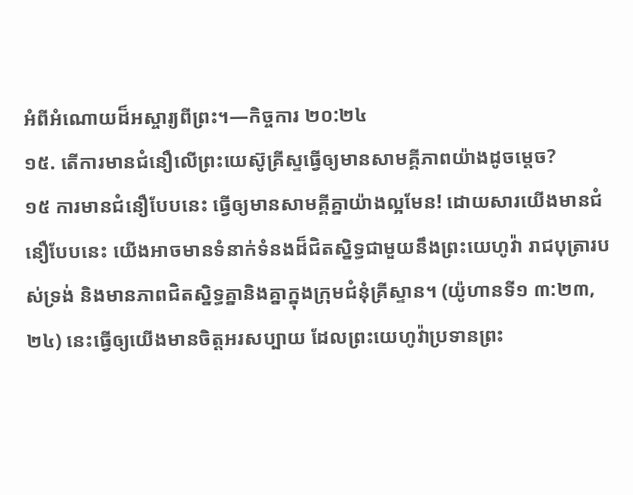អំពីអំណោយដ៏អស្ចារ្យពីព្រះ។—កិច្ចការ ២០:២៤
១៥. តើការមានជំនឿលើព្រះយេស៊ូគ្រីស្ទធ្វើឲ្យមានសាមគ្គីភាពយ៉ាងដូចម្ដេច?
១៥ ការមានជំនឿបែបនេះ ធ្វើឲ្យមានសាមគ្គីគ្នាយ៉ាងល្អមែន! ដោយសារយើងមានជំនឿបែបនេះ យើងអាចមានទំនាក់ទំនងដ៏ជិតស្និទ្ធជាមួយនឹងព្រះយេហូវ៉ា រាជបុត្រារបស់ទ្រង់ និងមានភាពជិតស្និទ្ធគ្នានិងគ្នាក្នុងក្រុមជំនុំគ្រីស្ទាន។ (យ៉ូហានទី១ ៣:២៣, ២៤) នេះធ្វើឲ្យយើងមានចិត្តអរសប្បាយ ដែលព្រះយេហូវ៉ាប្រទានព្រះ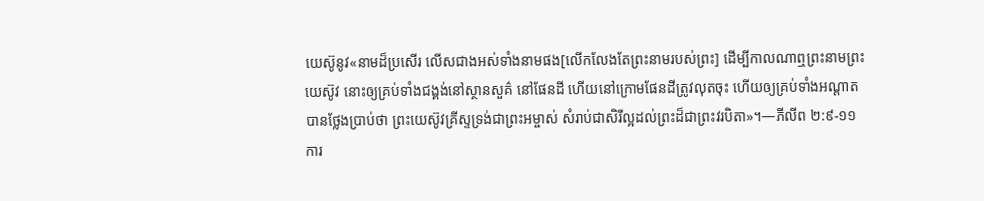យេស៊ូនូវ«នាមដ៏ប្រសើរ លើសជាងអស់ទាំងនាមផង[លើកលែងតែព្រះនាមរបស់ព្រះ] ដើម្បីកាលណាឮព្រះនាមព្រះយេស៊ូវ នោះឲ្យគ្រប់ទាំងជង្គង់នៅស្ថានសួគ៌ នៅផែនដី ហើយនៅក្រោមផែនដីត្រូវលុតចុះ ហើយឲ្យគ្រប់ទាំងអណ្ដាតបានថ្លែងប្រាប់ថា ព្រះយេស៊ូវគ្រីស្ទទ្រង់ជាព្រះអម្ចាស់ សំរាប់ជាសិរីល្អដល់ព្រះដ៏ជាព្រះវរបិតា»។—ភីលីព ២:៩-១១
ការ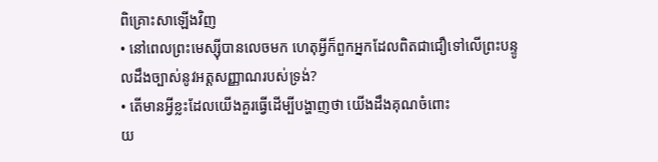ពិគ្រោះសាឡើងវិញ
• នៅពេលព្រះមេស្ស៊ីបានលេចមក ហេតុអ្វីក៏ពួកអ្នកដែលពិតជាជឿទៅលើព្រះបន្ទូលដឹងច្បាស់នូវអត្តសញ្ញាណរបស់ទ្រង់?
• តើមានអ្វីខ្លះដែលយើងគួរធ្វើដើម្បីបង្ហាញថា យើងដឹងគុណចំពោះ
យ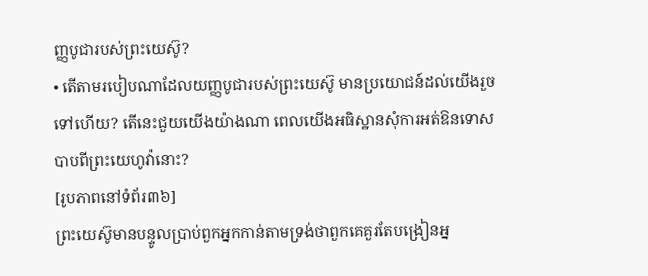ញ្ញបូជារបស់ព្រះយេស៊ូ?
• តើតាមរបៀបណាដែលយញ្ញបូជារបស់ព្រះយេស៊ូ មានប្រយោជន៍ដល់យើងរួចទៅហើយ? តើនេះជួយយើងយ៉ាងណា ពេលយើងអធិស្ឋានសុំការអត់ឱនទោសបាបពីព្រះយេហូវ៉ានោះ?
[រូបភាពនៅទំព័រ៣៦]
ព្រះយេស៊ូមានបន្ទូលប្រាប់ពួកអ្នកកាន់តាមទ្រង់ថាពួកគេគួរតែបង្រៀនអ្ន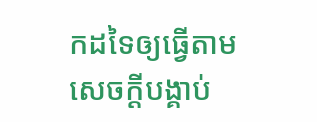កដទៃឲ្យធ្វើតាមសេចក្ដីបង្គាប់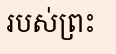របស់ព្រះ